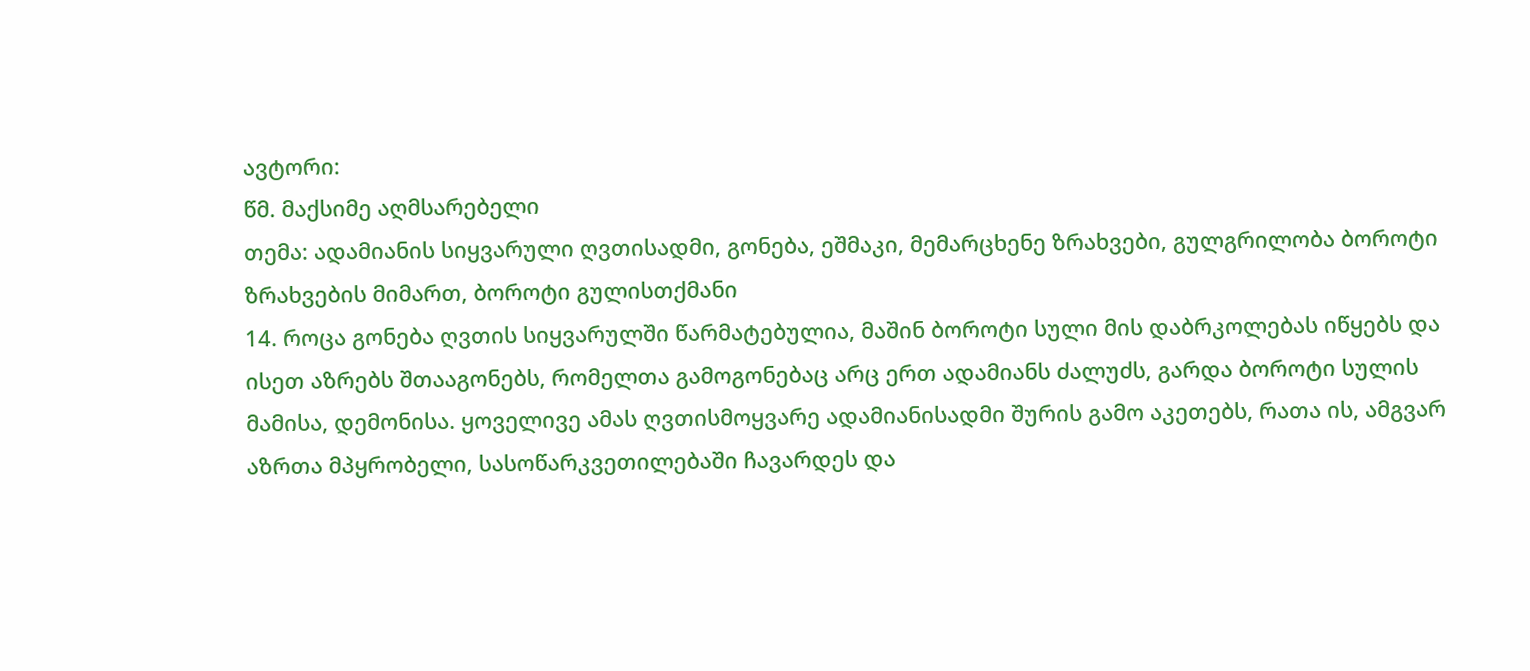ავტორი:
წმ. მაქსიმე აღმსარებელი
თემა: ადამიანის სიყვარული ღვთისადმი, გონება, ეშმაკი, მემარცხენე ზრახვები, გულგრილობა ბოროტი ზრახვების მიმართ, ბოროტი გულისთქმანი
14. როცა გონება ღვთის სიყვარულში წარმატებულია, მაშინ ბოროტი სული მის დაბრკოლებას იწყებს და ისეთ აზრებს შთააგონებს, რომელთა გამოგონებაც არც ერთ ადამიანს ძალუძს, გარდა ბოროტი სულის მამისა, დემონისა. ყოველივე ამას ღვთისმოყვარე ადამიანისადმი შურის გამო აკეთებს, რათა ის, ამგვარ აზრთა მპყრობელი, სასოწარკვეთილებაში ჩავარდეს და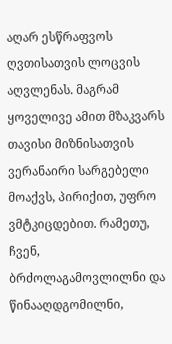აღარ ესწრაფვოს ღვთისათვის ლოცვის აღვლენას. მაგრამ ყოველივე ამით მზაკვარს თავისი მიზნისათვის ვერანაირი სარგებელი მოაქვს, პირიქით, უფრო ვმტკიცდებით. რამეთუ, ჩვენ, ბრძოლაგამოვლილნი და წინააღდგომილნი,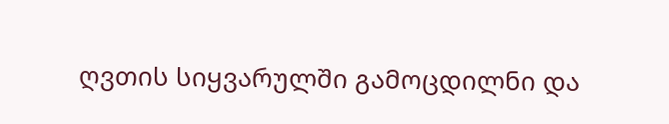ღვთის სიყვარულში გამოცდილნი და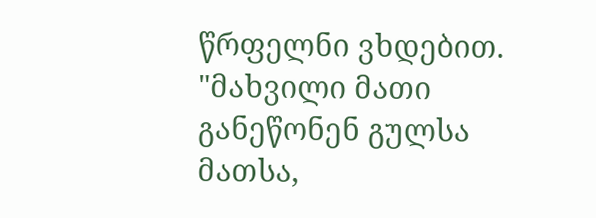წრფელნი ვხდებით. "მახვილი მათი განეწონენ გულსა მათსა,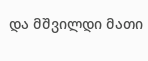და მშვილდი მათი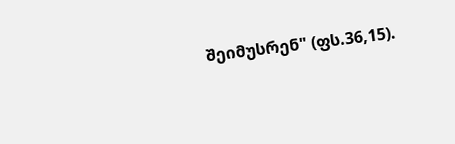შეიმუსრენ" (ფს.36,15).